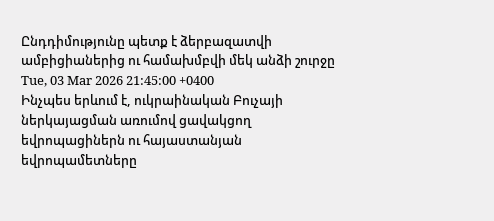Ընդդիմությունը պետք է ձերբազատվի ամբիցիաներից ու համախմբվի մեկ անձի շուրջը
Tue, 03 Mar 2026 21:45:00 +0400
Ինչպես երևում է, ուկրաինական Բուչայի ներկայացման առումով ցավակցող եվրոպացիներն ու հայաստանյան եվրոպամետները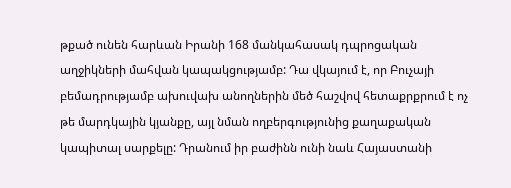թքած ունեն հարևան Իրանի 168 մանկահասակ դպրոցական աղջիկների մահվան կապակցությամբ: Դա վկայում է, որ Բուչայի բեմադրությամբ ախուվախ անողներին մեծ հաշվով հետաքրքրում է ոչ թե մարդկային կյանքը, այլ նման ողբերգությունից քաղաքական կապիտալ սարքելը: Դրանում իր բաժինն ունի նաև Հայաստանի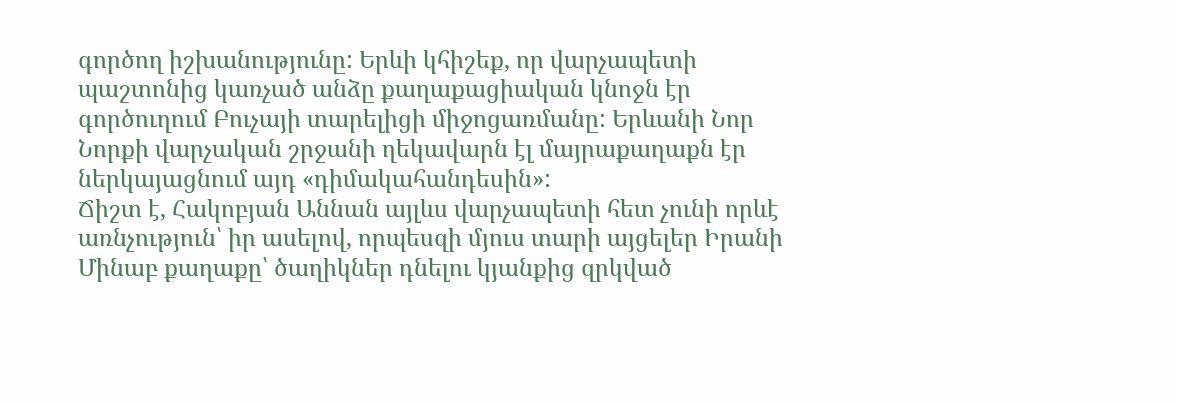գործող իշխանությունը: Երևի կհիշեք, որ վարչապետի պաշտոնից կառչած անձը քաղաքացիական կնոջն էր գործուղում Բուչայի տարելիցի միջոցառմանը: Երևանի Նոր Նորքի վարչական շրջանի ղեկավարն էլ մայրաքաղաքն էր ներկայացնում այդ «դիմակահանդեսին»:
Ճիշտ է, Հակոբյան Աննան այլևս վարչապետի հետ չունի որևէ առնչություն՝ իր ասելով, որպեսզի մյուս տարի այցելեր Իրանի Մինաբ քաղաքը՝ ծաղիկներ դնելու կյանքից զրկված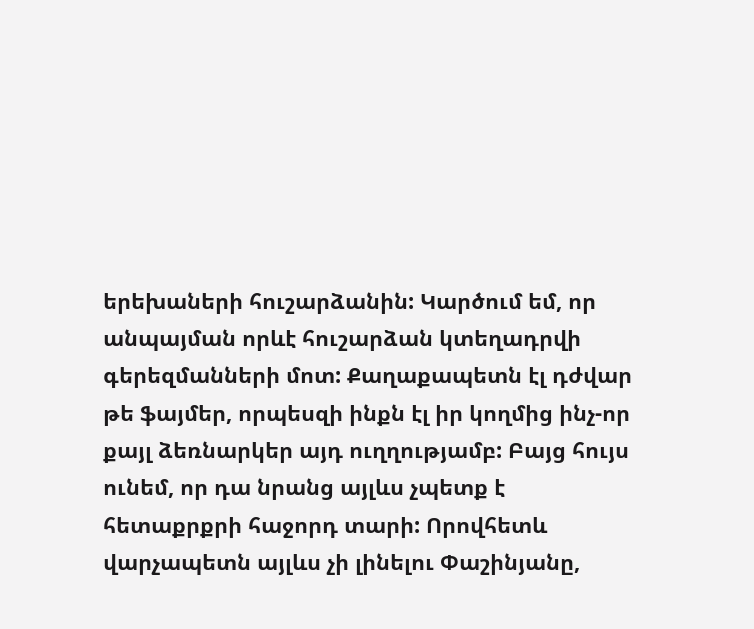երեխաների հուշարձանին: Կարծում եմ, որ անպայման որևէ հուշարձան կտեղադրվի գերեզմանների մոտ: Քաղաքապետն էլ դժվար թե ֆայմեր, որպեսզի ինքն էլ իր կողմից ինչ-որ քայլ ձեռնարկեր այդ ուղղությամբ: Բայց հույս ունեմ, որ դա նրանց այլևս չպետք է հետաքրքրի հաջորդ տարի: Որովհետև վարչապետն այլևս չի լինելու Փաշինյանը,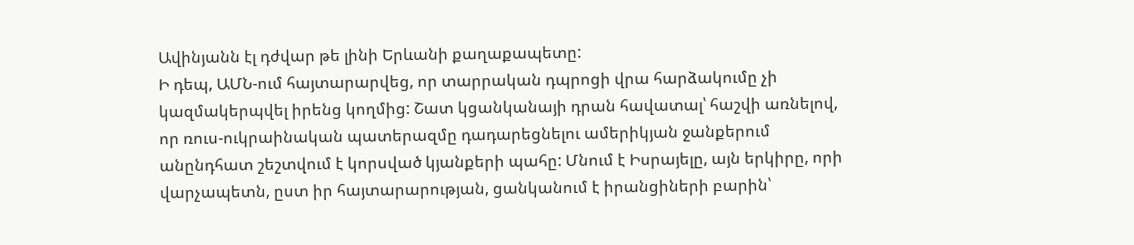Ավինյանն էլ դժվար թե լինի Երևանի քաղաքապետը:
Ի դեպ, ԱՄՆ-ում հայտարարվեց, որ տարրական դպրոցի վրա հարձակումը չի կազմակերպվել իրենց կողմից: Շատ կցանկանայի դրան հավատալ՝ հաշվի առնելով, որ ռուս-ուկրաինական պատերազմը դադարեցնելու ամերիկյան ջանքերում անընդհատ շեշտվում է կորսված կյանքերի պահը: Մնում է Իսրայելը, այն երկիրը, որի վարչապետն, ըստ իր հայտարարության, ցանկանում է իրանցիների բարին՝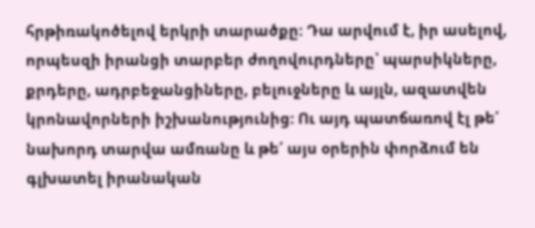հրթիռակոծելով երկրի տարածքը: Դա արվում է, իր ասելով, որպեսզի իրանցի տարբեր ժողովուրդները՝ պարսիկները, քրդերը, ադրբեջանցիները, բելուջները և այլն, ազատվեն կրոնավորների իշխանությունից: Ու այդ պատճառով էլ թե՛ նախորդ տարվա ամռանը և թե՛ այս օրերին փորձում են գլխատել իրանական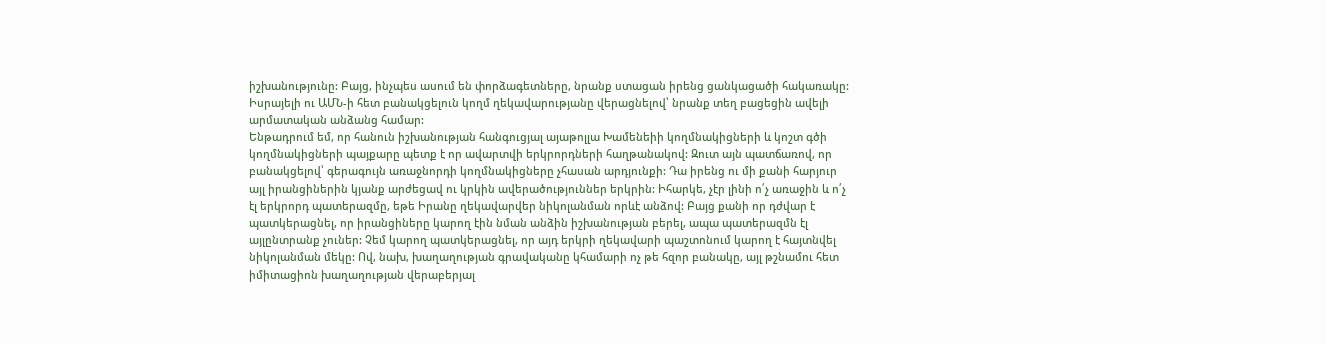իշխանությունը: Բայց, ինչպես ասում են փորձագետները, նրանք ստացան իրենց ցանկացածի հակառակը: Իսրայելի ու ԱՄՆ-ի հետ բանակցելուն կողմ ղեկավարությանը վերացնելով՝ նրանք տեղ բացեցին ավելի արմատական անձանց համար:
Ենթադրում եմ, որ հանուն իշխանության հանգուցյալ այաթոլլա Խամենեիի կողմնակիցների և կոշտ գծի կողմնակիցների պայքարը պետք է որ ավարտվի երկրորդների հաղթանակով: Զուտ այն պատճառով, որ բանակցելով՝ գերագույն առաջնորդի կողմնակիցները չհասան արդյունքի: Դա իրենց ու մի քանի հարյուր այլ իրանցիներին կյանք արժեցավ ու կրկին ավերածություններ երկրին: Իհարկե, չէր լինի ո՛չ առաջին և ո՛չ էլ երկրորդ պատերազմը, եթե Իրանը ղեկավարվեր նիկոլանման որևէ անձով: Բայց քանի որ դժվար է պատկերացնել, որ իրանցիները կարող էին նման անձին իշխանության բերել, ապա պատերազմն էլ այլընտրանք չուներ: Չեմ կարող պատկերացնել, որ այդ երկրի ղեկավարի պաշտոնում կարող է հայտնվել նիկոլանման մեկը: Ով, նախ, խաղաղության գրավականը կհամարի ոչ թե հզոր բանակը, այլ թշնամու հետ իմիտացիոն խաղաղության վերաբերյալ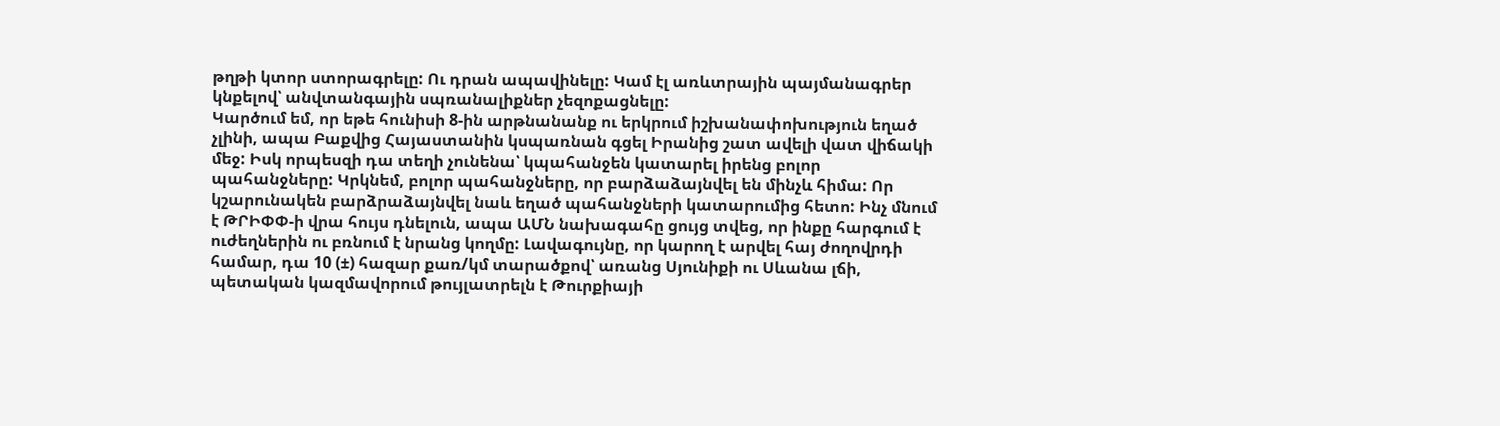թղթի կտոր ստորագրելը: Ու դրան ապավինելը: Կամ էլ առևտրային պայմանագրեր կնքելով՝ անվտանգային սպռանալիքներ չեզոքացնելը:
Կարծում եմ, որ եթե հունիսի 8-ին արթնանանք ու երկրում իշխանափոխություն եղած չլինի, ապա Բաքվից Հայաստանին կսպառնան գցել Իրանից շատ ավելի վատ վիճակի մեջ: Իսկ որպեսզի դա տեղի չունենա՝ կպահանջեն կատարել իրենց բոլոր պահանջները: Կրկնեմ, բոլոր պահանջները, որ բարձաձայնվել են մինչև հիմա: Որ կշարունակեն բարձրաձայնվել նաև եղած պահանջների կատարումից հետո: Ինչ մնում է ԹՐԻՓՓ-ի վրա հույս դնելուն, ապա ԱՄՆ նախագահը ցույց տվեց, որ ինքը հարգում է ուժեղներին ու բռնում է նրանց կողմը: Լավագույնը, որ կարող է արվել հայ ժողովրդի համար, դա 10 (±) հազար քառ/կմ տարածքով՝ առանց Սյունիքի ու Սևանա լճի, պետական կազմավորում թույլատրելն է Թուրքիայի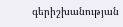գերիշխանության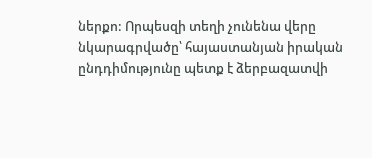ներքո: Որպեսզի տեղի չունենա վերը նկարագրվածը՝ հայաստանյան իրական ընդդիմությունը պետք է ձերբազատվի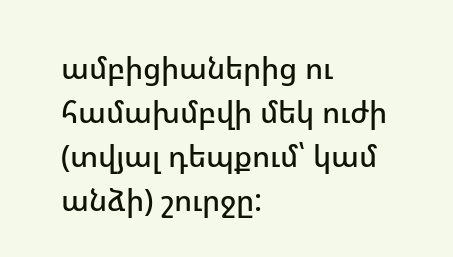ամբիցիաներից ու համախմբվի մեկ ուժի (տվյալ դեպքում՝ կամ անձի) շուրջը: